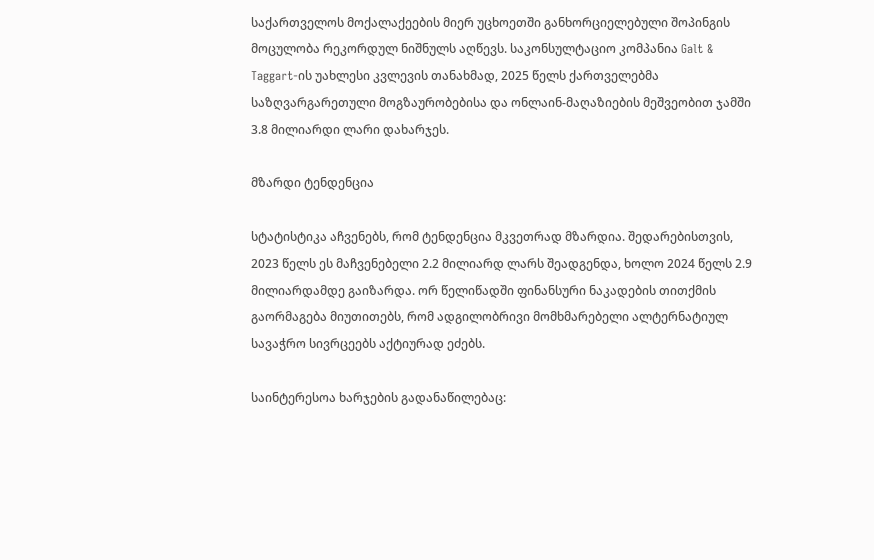საქართველოს მოქალაქეების მიერ უცხოეთში განხორციელებული შოპინგის მოცულობა რეკორდულ ნიშნულს აღწევს. საკონსულტაციო კომპანია Galt & Taggart-ის უახლესი კვლევის თანახმად, 2025 წელს ქართველებმა საზღვარგარეთული მოგზაურობებისა და ონლაინ-მაღაზიების მეშვეობით ჯამში 3.8 მილიარდი ლარი დახარჯეს.

მზარდი ტენდენცია

სტატისტიკა აჩვენებს, რომ ტენდენცია მკვეთრად მზარდია. შედარებისთვის, 2023 წელს ეს მაჩვენებელი 2.2 მილიარდ ლარს შეადგენდა, ხოლო 2024 წელს 2.9 მილიარდამდე გაიზარდა. ორ წელიწადში ფინანსური ნაკადების თითქმის გაორმაგება მიუთითებს, რომ ადგილობრივი მომხმარებელი ალტერნატიულ სავაჭრო სივრცეებს აქტიურად ეძებს.

საინტერესოა ხარჯების გადანაწილებაც: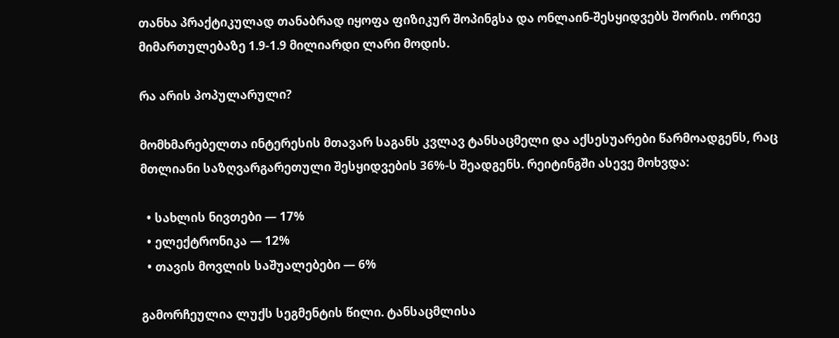თანხა პრაქტიკულად თანაბრად იყოფა ფიზიკურ შოპინგსა და ონლაინ-შესყიდვებს შორის. ორივე მიმართულებაზე 1.9-1.9 მილიარდი ლარი მოდის.

რა არის პოპულარული?

მომხმარებელთა ინტერესის მთავარ საგანს კვლავ ტანსაცმელი და აქსესუარები წარმოადგენს, რაც მთლიანი საზღვარგარეთული შესყიდვების 36%-ს შეადგენს. რეიტინგში ასევე მოხვდა:

  • სახლის ნივთები — 17%
  • ელექტრონიკა — 12%
  • თავის მოვლის საშუალებები — 6%

გამორჩეულია ლუქს სეგმენტის წილი. ტანსაცმლისა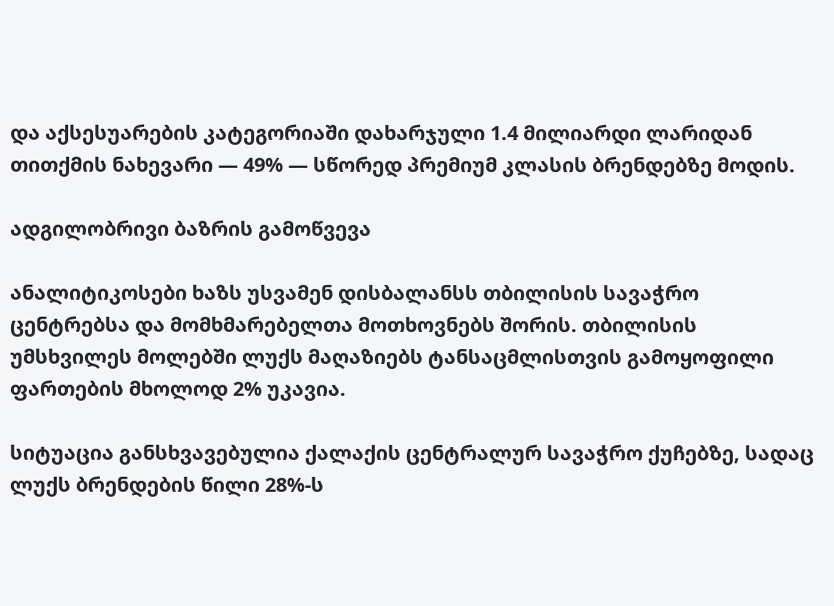და აქსესუარების კატეგორიაში დახარჯული 1.4 მილიარდი ლარიდან თითქმის ნახევარი — 49% — სწორედ პრემიუმ კლასის ბრენდებზე მოდის.

ადგილობრივი ბაზრის გამოწვევა

ანალიტიკოსები ხაზს უსვამენ დისბალანსს თბილისის სავაჭრო ცენტრებსა და მომხმარებელთა მოთხოვნებს შორის. თბილისის უმსხვილეს მოლებში ლუქს მაღაზიებს ტანსაცმლისთვის გამოყოფილი ფართების მხოლოდ 2% უკავია.

სიტუაცია განსხვავებულია ქალაქის ცენტრალურ სავაჭრო ქუჩებზე, სადაც ლუქს ბრენდების წილი 28%-ს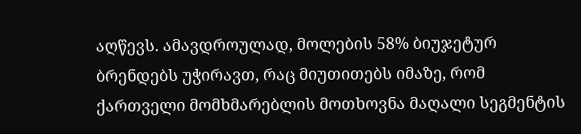აღწევს. ამავდროულად, მოლების 58% ბიუჯეტურ ბრენდებს უჭირავთ, რაც მიუთითებს იმაზე, რომ ქართველი მომხმარებლის მოთხოვნა მაღალი სეგმენტის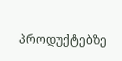პროდუქტებზე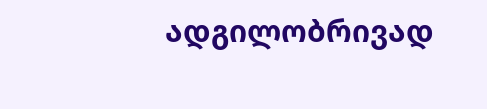ადგილობრივად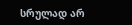სრულად არ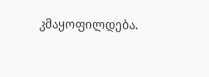კმაყოფილდება.